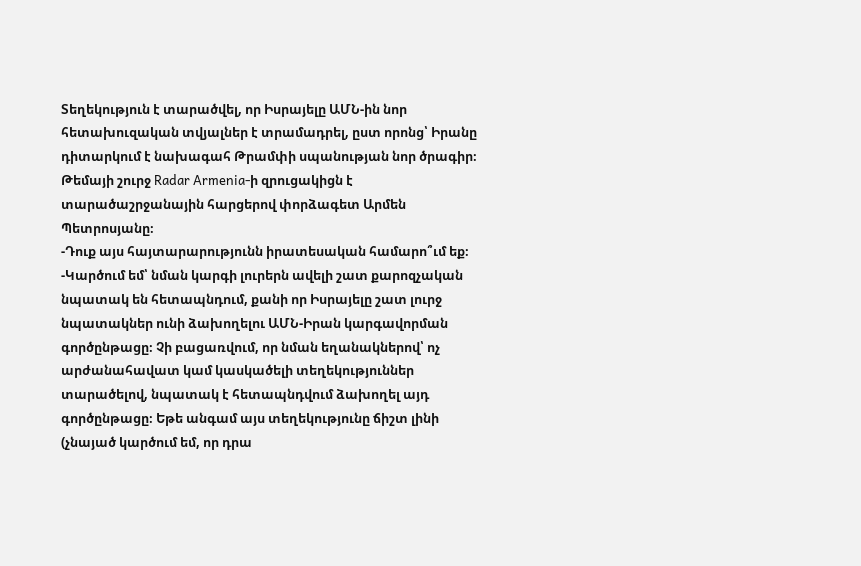Տեղեկություն է տարածվել, որ Իսրայելը ԱՄՆ-ին նոր հետախուզական տվյալներ է տրամադրել, ըստ որոնց՝ Իրանը դիտարկում է նախագահ Թրամփի սպանության նոր ծրագիր։
Թեմայի շուրջ Radar Armenia-ի զրուցակիցն է տարածաշրջանային հարցերով փորձագետ Արմեն Պետրոսյանը։
-Դուք այս հայտարարությունն իրատեսական համարո՞ւմ եք։
-Կարծում եմ՝ նման կարգի լուրերն ավելի շատ քարոզչական նպատակ են հետապնդում, քանի որ Իսրայելը շատ լուրջ նպատակներ ունի ձախողելու ԱՄՆ-Իրան կարգավորման գործընթացը։ Չի բացառվում, որ նման եղանակներով՝ ոչ արժանահավատ կամ կասկածելի տեղեկություններ տարածելով, նպատակ է հետապնդվում ձախողել այդ գործընթացը։ Եթե անգամ այս տեղեկությունը ճիշտ լինի (չնայած կարծում եմ, որ դրա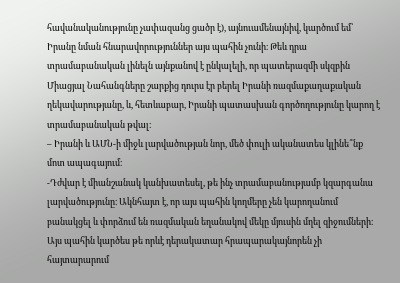հավանականությունը չափազանց ցածր է), այնուամենայնիվ, կարծում եմ՝ Իրանը նման հնարավորություններ այս պահին չունի։ Թեև դրա տրամաբանական լինելն այնքանով է ընկալելի, որ պատերազմի սկզբին Միացյալ Նահանգները շարքից դուրս էր բերել Իրանի ռազմաքաղաքական ղեկավարությանը, և, հետևաբար, Իրանի պատասխան գործողությունը կարող է տրամաբանական թվալ։
– Իրանի և ԱՄՆ-ի միջև լարվածության նոր, մեծ փուլի ականատես կլինե՞նք մոտ ապագայում։
-Դժվար է միանշանակ կանխատեսել, թե ինչ տրամաբանությամբ կզարգանա լարվածությունը։ Ակնհայտ է, որ այս պահին կողմերը չեն կարողանում բանակցել և փորձում են ռազմական եղանակով մեկը մյուսին մղել զիջումների։ Այս պահին կարծես թե որևէ դերակատար հրապարակայնորեն չի հայտարարում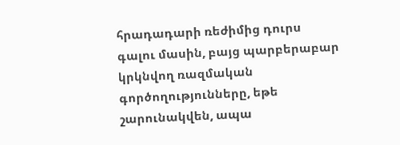հրադադարի ռեժիմից դուրս գալու մասին, բայց պարբերաբար կրկնվող ռազմական գործողությունները, եթե շարունակվեն, ապա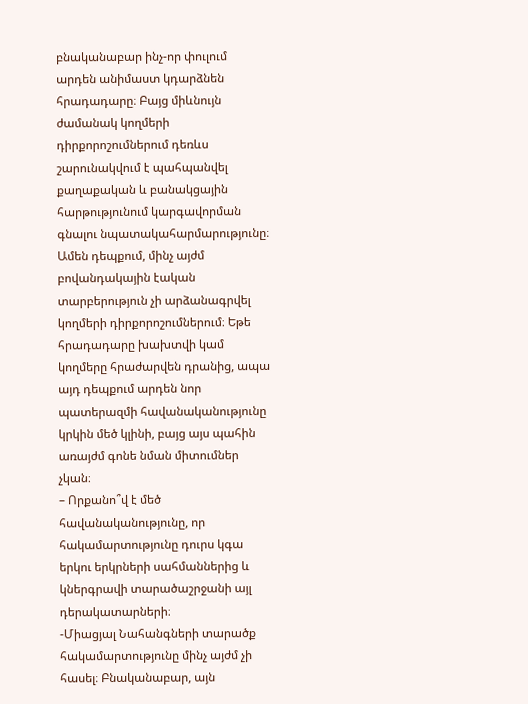բնականաբար ինչ-որ փուլում արդեն անիմաստ կդարձնեն հրադադարը։ Բայց միևնույն ժամանակ կողմերի դիրքորոշումներում դեռևս շարունակվում է պահպանվել քաղաքական և բանակցային հարթությունում կարգավորման գնալու նպատակահարմարությունը։ Ամեն դեպքում, մինչ այժմ բովանդակային էական տարբերություն չի արձանագրվել կողմերի դիրքորոշումներում։ Եթե հրադադարը խախտվի կամ կողմերը հրաժարվեն դրանից, ապա այդ դեպքում արդեն նոր պատերազմի հավանականությունը կրկին մեծ կլինի, բայց այս պահին առայժմ գոնե նման միտումներ չկան։
– Որքանո՞վ է մեծ հավանականությունը, որ հակամարտությունը դուրս կգա երկու երկրների սահմաններից և կներգրավի տարածաշրջանի այլ դերակատարների։
-Միացյալ Նահանգների տարածք հակամարտությունը մինչ այժմ չի հասել։ Բնականաբար, այն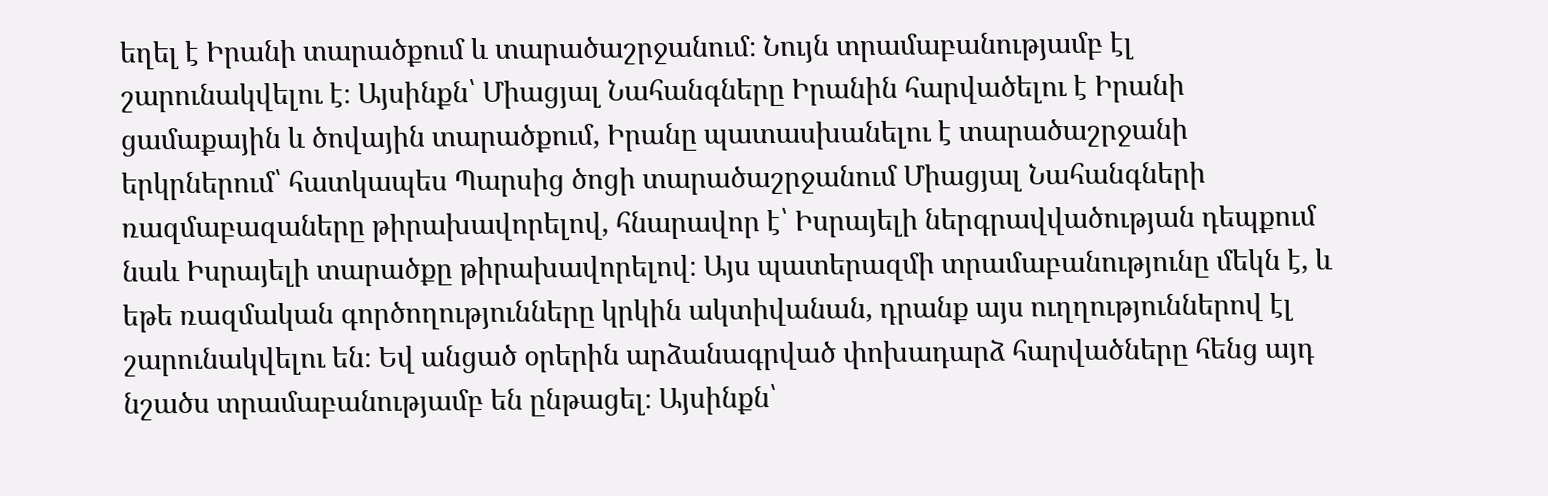եղել է Իրանի տարածքում և տարածաշրջանում։ Նույն տրամաբանությամբ էլ շարունակվելու է։ Այսինքն՝ Միացյալ Նահանգները Իրանին հարվածելու է Իրանի ցամաքային և ծովային տարածքում, Իրանը պատասխանելու է տարածաշրջանի երկրներում՝ հատկապես Պարսից ծոցի տարածաշրջանում Միացյալ Նահանգների ռազմաբազաները թիրախավորելով, հնարավոր է՝ Իսրայելի ներգրավվածության դեպքում նաև Իսրայելի տարածքը թիրախավորելով։ Այս պատերազմի տրամաբանությունը մեկն է, և եթե ռազմական գործողությունները կրկին ակտիվանան, դրանք այս ուղղություններով էլ շարունակվելու են։ Եվ անցած օրերին արձանագրված փոխադարձ հարվածները հենց այդ նշածս տրամաբանությամբ են ընթացել։ Այսինքն՝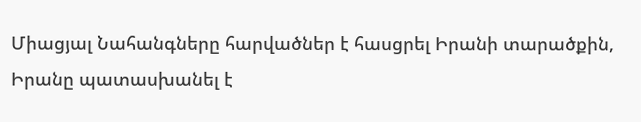Միացյալ Նահանգները հարվածներ է հասցրել Իրանի տարածքին, Իրանը պատասխանել է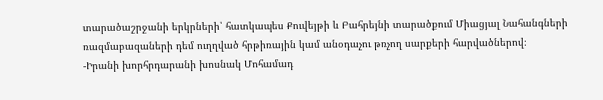տարածաշրջանի երկրների՝ հատկապես Քուվեյթի և Բահրեյնի տարածքում Միացյալ Նահանգների ռազմաբազաների դեմ ուղղված հրթիռային կամ անօդաչու թռչող սարքերի հարվածներով։
-Իրանի խորհրդարանի խոսնակ Մոհամադ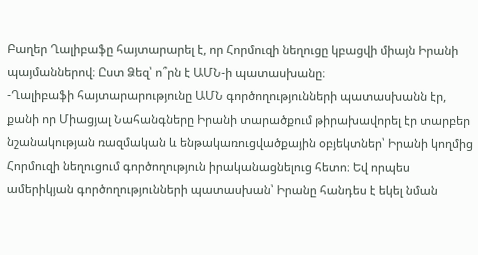Բաղեր Ղալիբաֆը հայտարարել է, որ Հորմուզի նեղուցը կբացվի միայն Իրանի պայմաններով։ Ըստ Ձեզ՝ ո՞րն է ԱՄՆ-ի պատասխանը։
-Ղալիբաֆի հայտարարությունը ԱՄՆ գործողությունների պատասխանն էր, քանի որ Միացյալ Նահանգները Իրանի տարածքում թիրախավորել էր տարբեր նշանակության ռազմական և ենթակառուցվածքային օբյեկտներ՝ Իրանի կողմից Հորմուզի նեղուցում գործողություն իրականացնելուց հետո։ Եվ որպես ամերիկյան գործողությունների պատասխան՝ Իրանը հանդես է եկել նման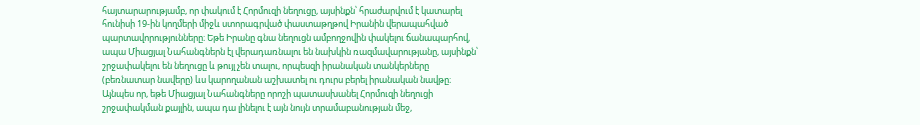հայտարարությամբ, որ փակում է Հորմուզի նեղուցը, այսինքն՝ հրաժարվում է կատարել հունիսի 19-ին կողմերի միջև ստորագրված փաստաթղթով Իրանին վերապահված պարտավորությունները։ Եթե Իրանը գնա նեղուցն ամբողջովին փակելու ճանապարհով, ապա Միացյալ Նահանգներն էլ վերադառնալու են նախկին ռազմավարությանը, այսինքն՝ շրջափակելու են նեղուցը և թույլ չեն տալու, որպեսզի իրանական տանկերները (բեռնատար նավերը) ևս կարողանան աշխատել ու դուրս բերել իրանական նավթը։ Այնպես որ, եթե Միացյալ Նահանգները որոշի պատասխանել Հորմուզի նեղուցի շրջափակման քայլին, ապա դա լինելու է այն նույն տրամաբանության մեջ,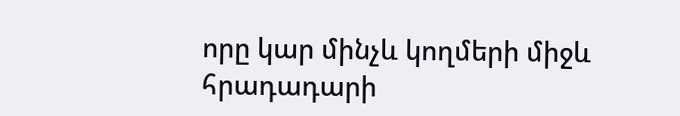որը կար մինչև կողմերի միջև հրադադարի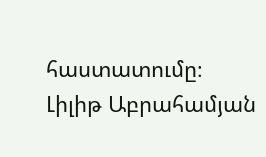հաստատումը։
Լիլիթ Աբրահամյան